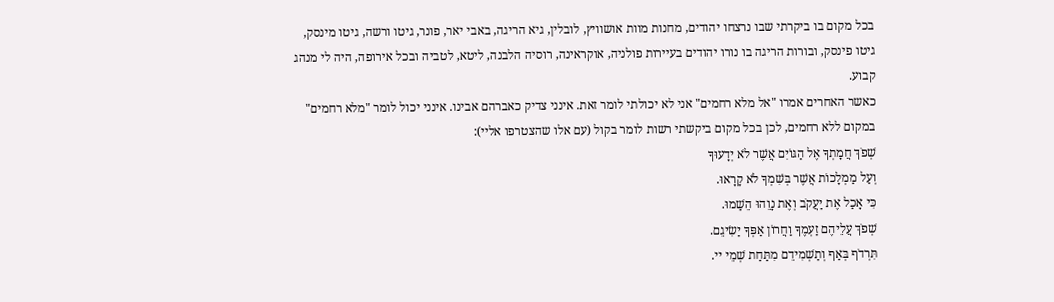בכל מקום בו ביקרתי שבו נרצחו יהודים, מחנות מוות אושוויץ, לובלין, גיא הריגה, באבי יאר, פונר, גיטו ורשה, גיטו מינסק, גיטו פינסק, ובורות הריגה בו נורו יהודים בעיירות פולניה, אוקראינה, רוסיה הלבנה, ליטא, לטביה ובכל אירופה, היה לי מנהג קבוע.
כאשר האחרים אמרו "אל מלא רחמים" אני לא יכולתי לומר זאת. אינני צדיק כאברהם אבינו. אינני יכול לומר "מלא רחמים" במקום ללא רחמים, לכן בכל מקום ביקשתי רשות לומר בקול (עם אלו שהצטרפו אליי):
שְׁפֹךְ חֲמָתְךָ אֶל הַגּוֹיִם אֲשֶׁר לֹא יְדָעוּךָ
וְעַל מַמְלָכוֹת אֲשֶׁר בְּשִׁמְךָ לֹא קָרָאוּ.
כִּי אָכַל אֶת יַעֲקֹב וְאֶת נָוֵהוּ הֵשַׁמוּ.
שְׁפֹךְ עֲלֵיהֶם זַעְמֶךָ וַחֲרוֹן אַפְּךָ יַשִׂיגֵם.
תִּרְדֹף בְּאַף וְתַשְׁמִידֵם מִתַּחַת שְׁמֵי יי.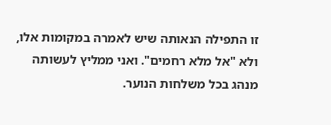זו התפילה הנאותה שיש לאמרה במקומות אלו, ולא "אל מלא רחמים". ואני ממליץ לעשותה מנהג בכל משלחות הנוער.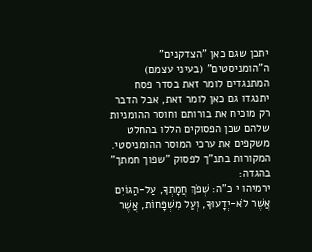יתכן שגם כאן "הצדקנים" ה"הומניסטים" (בעיני עצמם) המתנגדים לומר זאת בסדר פסח יתנגדו גם כאן לומר זאת, אבל הדבר רק מוכיח את בורותם וחוסר ההומניות שלהם שכן הפסוקים הללו בהחלט משקפים את ערכי המוסר ההומניסטי.
המקורות בתנ"ך לפסוק "שפוך חמתך" בהגדה:
ירמיהו י כ"ה: שְׁפֹךְ חֲמָתְךָ, עַל-הַגּוֹיִם אֲשֶׁר לֹא-יְדָעוּךָ, וְעַל מִשְׁפָּחוֹת, אֲשֶׁר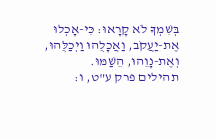בְּשִׁמְךָ לֹא קָרָאוּ: כִּי-אָכְלוּ אֶת-יַעֲקֹב, וַאֲכָלֻהוּ וַיְכַלֻּהוּ, וְאֶת-נָוֵהוּ, הֵשַׁמּוּ.
תהילים פרק ע"ט, ו: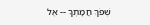שְׁפֹךְ חֲמָתְךָ -- אֶל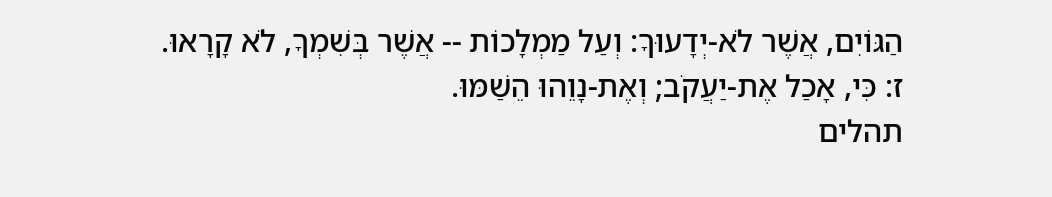הַגּוֹיִם, אֲשֶׁר לֹא-יְדָעוּךָ: וְעַל מַמְלָכוֹת -- אֲשֶׁר בְּשִׁמְךָ, לֹא קָרָאוּ. ז: כִּי, אָכַל אֶת-יַעֲקֹב; וְאֶת-נָוֵהוּ הֵשַׁמּוּ.
תהלים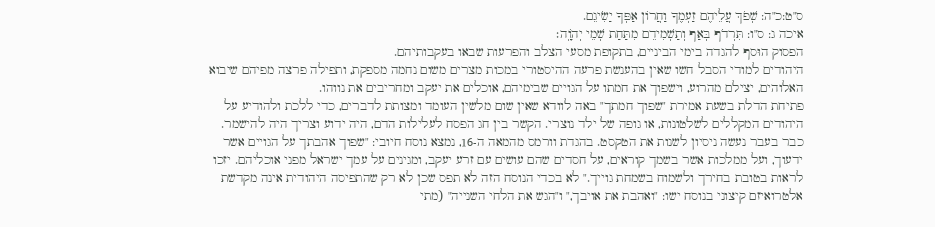ס"ט:כ"ה: שְׁפֹךְ עֲלֵיהֶם זַעְמֶךָ וַחֲרוֹן אַפְּךָ יַשִׂיגֵם.
איכה ג: ס"ו: תִּרְדֹף בְּאַף וְתַשְׁמִידֵם מִתַּחַת שְׁמֵי יְהֹוָֽה׃
הפסוק הוּסף להגדה בימי הביניים, בתקופת מסעי הצלב והפרעות שבאו בעקבותיהם.
היהודים למודי הסבל חשו שאין בהענשת פרעה ההיסטורי במכות מצרים משום נחמה מספקת, ותפילה פרצה מפיהם שיבוא האלוהים, יצילם מהרוע, וישפוך את חמתו על הגויים שבימיהם, אוכלים את יעקב ומחריבים את נווהו.
פתיחת הדלת בשעת אמירת "שפוך חמתך" באה לוודא שאין שום מלשין העומד ומצותת לדברים, כדי ללכת ולהודיע על היהודים המקללים לשלטונות, או גופה של ילד נוצרי. הקשר בין חג הפסח לעלילות הדם, היה ידוע וצריך היה להישמר.
כבר בעבר נעשה ניסיון לשנות את הטקסט. בהגדת וורמס מהמאה ה-16, נמצא נוסח חיובי: "שפוך אהבתך על הגויים אשר ידעוך, ועל ממלכות אשר בשמך קוראים, על חסדים שהם עושים עם זרע יעקב, ומגינים על עמך ישראל מפני אוכליהם. יזכו לראות בטובת בחירך ולשמוח בשמחת גוייך." לא בכדי הנוסח הזה לא תפס שכן לא רק שהתפיסה היהודית אינה מקדשת אלטרואיזם קיצוני בנוסח ישו: "ואהבת את אויבך," ו"הגש את הלחי השנייה" (מתי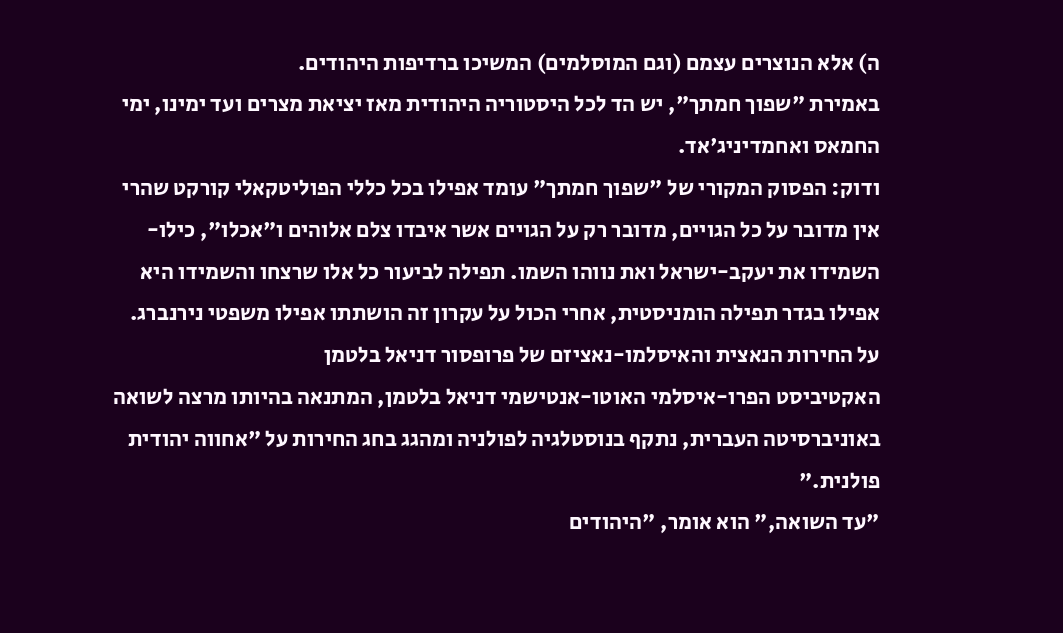ה) אלא הנוצרים עצמם (וגם המוסלמים) המשיכו ברדיפות היהודים.
באמירת "שפוך חמתך", יש הד לכל היסטוריה היהודית מאז יציאת מצרים ועד ימינו, ימי החמאס ואחמדיניג'אד.
ודוק: הפסוק המקורי של "שפוך חמתך" עומד אפילו בכל כללי הפוליטקאלי קורקט שהרי אין מדובר על כל הגויים, מדובר רק על הגויים אשר איבדו צלם אלוהים ו"אכלו", כילו-השמידו את יעקב-ישראל ואת נווהו השמו. תפילה לביעור כל אלו שרצחו והשמידו היא אפילו בגדר תפילה הומניסטית, אחרי הכול על עקרון זה הושתתו אפילו משפטי נירנברג.
על החירות הנאצית והאיסלמו-נאציזם של פרופסור דניאל בלטמן
האקטיביסט הפרו-איסלמי האוטו-אנטישמי דניאל בלטמן, המתנאה בהיותו מרצה לשואה באוניברסיטה העברית, נתקף בנוסטלגיה לפולניה ומהגג בחג החירות על "אחווה יהודית פולנית."
"עד השואה," הוא אומר, "היהודים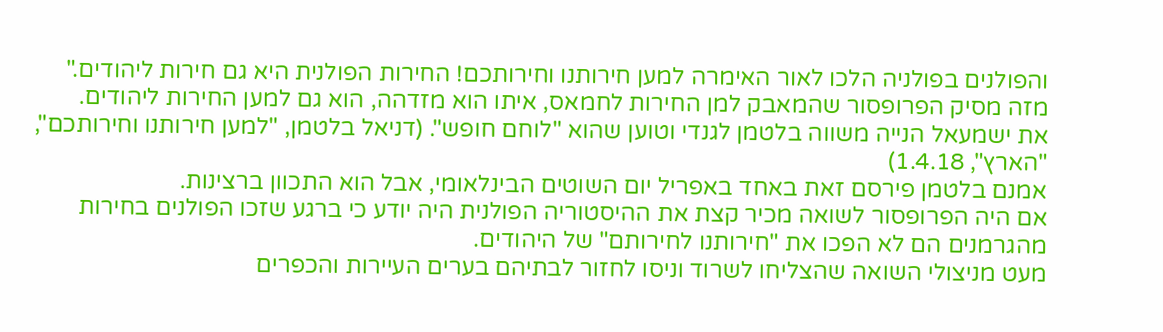והפולנים בפולניה הלכו לאור האימרה למען חירותנו וחירותכם! החירות הפולנית היא גם חירות ליהודים."
מזה מסיק הפרופסור שהמאבק למן החירות לחמאס, איתו הוא מזדהה, הוא גם למען החירות ליהודים.
את ישמעאל הנייה משווה בלטמן לגנדי וטוען שהוא "לוחם חופש". (דניאל בלטמן, "למען חירותנו וחירותכם", "הארץ", 1.4.18)
אמנם בלטמן פירסם זאת באחד באפריל יום השוטים הבינלאומי, אבל הוא התכוון ברצינות.
אם היה הפרופסור לשואה מכיר קצת את ההיסטוריה הפולנית היה יודע כי ברגע שזכו הפולנים בחירות מהגרמנים הם לא הפכו את "חירותנו לחירותם" של היהודים.
מעט מניצולי השואה שהצליחו לשרוד וניסו לחזור לבתיהם בערים העיירות והכפרים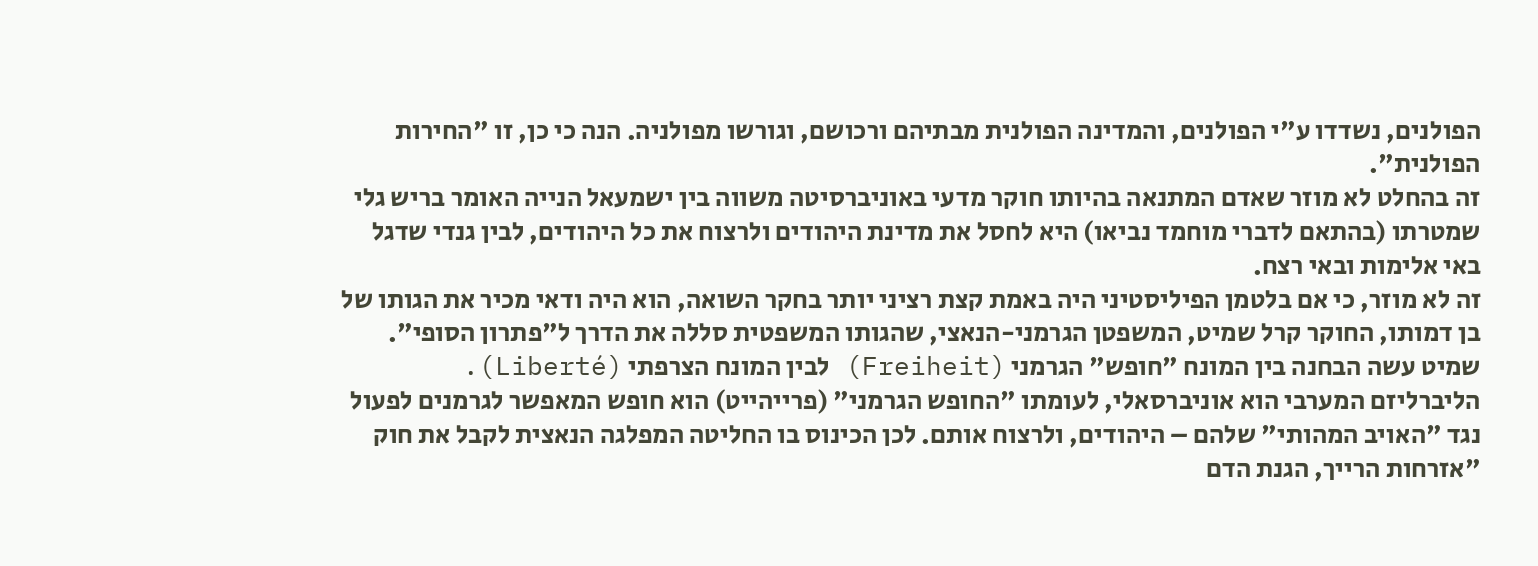הפולנים, נשדדו ע"י הפולנים, והמדינה הפולנית מבתיהם ורכושם, וגורשו מפולניה. הנה כי כן, זו "החירות הפולנית".
זה בהחלט לא מוזר שאדם המתנאה בהיותו חוקר מדעי באוניברסיטה משווה בין ישמעאל הנייה האומר בריש גלי שמטרתו (בהתאם לדברי מוחמד נביאו) היא לחסל את מדינת היהודים ולרצוח את כל היהודים, לבין גנדי שדגל באי אלימות ובאי רצח.
זה לא מוזר, כי אם בלטמן הפיליסטיני היה באמת קצת רציני יותר בחקר השואה, הוא היה ודאי מכיר את הגותו של בן דמותו, החוקר קרל שמיט, המשפטן הגרמני-הנאצי, שהגותו המשפטית סללה את הדרך ל"פתרון הסופי". שמיט עשה הבחנה בין המונח "חופש" הגרמני (Freiheit) לבין המונח הצרפתי (Liberté).
הליברליזם המערבי הוא אוניברסאלי, לעומתו "החופש הגרמני" (פרייהייט) הוא חופש המאפשר לגרמנים לפעול נגד "האויב המהותי" שלהם – היהודים, ולרצוח אותם. לכן הכינוס בו החליטה המפלגה הנאצית לקבל את חוק "אזרחות הרייך, הגנת הדם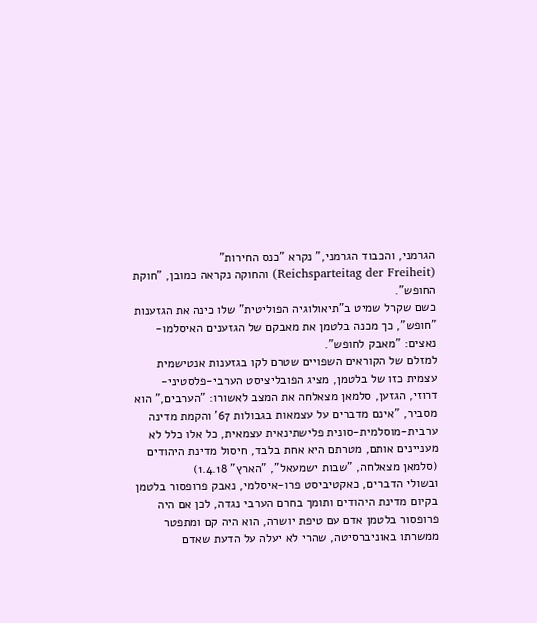הגרמני, והכבוד הגרמני," נקרא "כנס החירות" (Reichsparteitag der Freiheit) והחוקה נקראה כמובן, "חוקת החופש".
כשם שקרל שמיט ב"תיאולוגיה הפוליטית" שלו כינה את הגזענות "חופש", כך מכנה בלטמן את מאבקם של הגזענים האיסלמו-נאצים: "מאבק לחופש".
למזלם של הקוראים השפויים שטרם לקו בגזענות אנטישמית עצמית כזו של בלטמן, מציג הפובליציסט הערבי-פלסטיני-דרוזי, הגזען, סלמאן מצאלחה את המצב לאשורו: "הערבים," הוא מסביר, "אינם מדברים על עצמאות בגבולות 67' והקמת מדינה ערבית-מוסלמית-סונית פלישתינאית עצמאית, כל אלו כלל לא מעניינים אותם, מטרתם היא אחת בלבד, חיסול מדינת היהודים (סלמאן מצאלחה, "שבות ישמעאל", "הארץ" 1.4.18)
ובשולי הדברים, כאקטיביסט פרו-איסלמי, נאבק פרופסור בלטמן בקיום מדינת היהודים ותומך בחרם הערבי נגדה, לכן אם היה פרופסור בלטמן אדם עם טיפת יושרה, הוא היה קם ומתפטר ממשרתו באוניברסיטה, שהרי לא יעלה על הדעת שאדם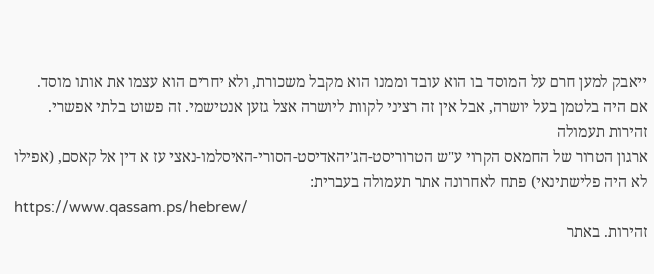ייאבק למען חרם על המוסד בו הוא עובד וממנו הוא מקבל משכורת, ולא יחרים הוא עצמו את אותו מוסד.
אם היה בלטמן בעל יושרה, אבל אין זה רציני לקוות ליושרה אצל גזען אנטישמי. זה פשוט בלתי אפשרי.
זהירות תעמולה
ארגון הטרור של החמאס הקרוי ע"ש הטרוריסט-הג'יהאדיסט-הסורי-האיסלמו-נאצי עז א דין אל קאסם, (אפילו לא היה פלישתינאי) פתח לאחרונה אתר תעמולה בעברית:
https://www.qassam.ps/hebrew/
זהירות. באתר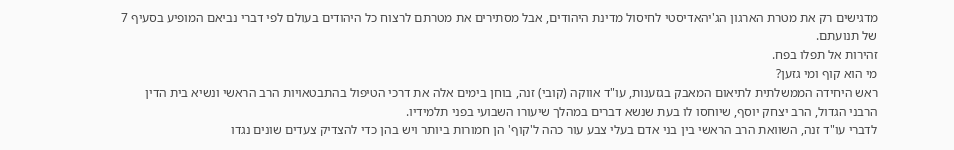מדגישים רק את מטרת הארגון הג'יהאדיסטי לחיסול מדינת היהודים, אבל מסתירים את מטרתם לרצוח כל היהודים בעולם לפי דברי נביאם המופיע בסעיף 7 של תנועתם.
זהירות אל תפלו בפח.
מי הוא קוף ומי גזען?
ראש היחידה הממשלתית לתיאום המאבק בגזענות, עו"ד אווקה (קובי) זנה, בוחן בימים אלה את דרכי הטיפול בהתבטאויות הרב הראשי ונשיא בית הדין הרבני הגדול, הרב יצחק יוסף, שיוחסו לו בעת שנשא דברים במהלך שיעורו השבועי בפני תלמידיו.
לדברי עו"ד זנה, השוואת הרב הראשי בין בני אדם בעלי צבע עור כהה ל'קוף' הן חמורות ביותר ויש בהן כדי להצדיק צעדים שונים נגדו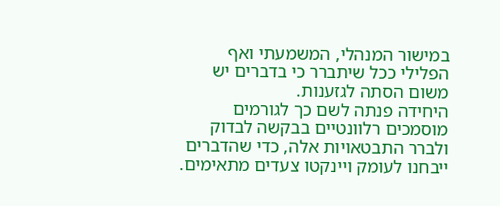במישור המנהלי, המשמעתי ואף הפלילי ככל שיתברר כי בדברים יש משום הסתה לגזענות.
היחידה פנתה לשם כך לגורמים מוסמכים רלוונטיים בבקשה לבדוק ולברר התבטאויות אלה, כדי שהדברים ייבחנו לעומק ויינקטו צעדים מתאימים.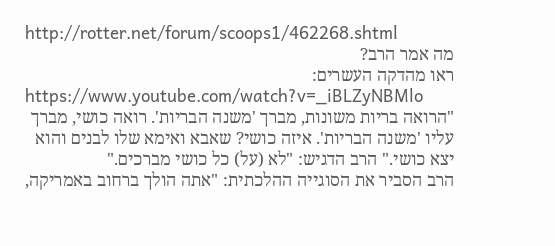http://rotter.net/forum/scoops1/462268.shtml
מה אמר הרב?
ראו מהדקה העשרים:
https://www.youtube.com/watch?v=_iBLZyNBMlo
"הרואה בריות משונות, מברך 'משנה הבריות'. רואה כושי, מברך עליו 'משנה הבריות'. איזה כושי? שאבא ואימא שלו לבנים והוא יצא כושי." הרב הדגיש: "לא (על) כל כושי מברכים."
הרב הסביר את הסוגייה ההלכתית: "אתה הולך ברחוב באמריקה,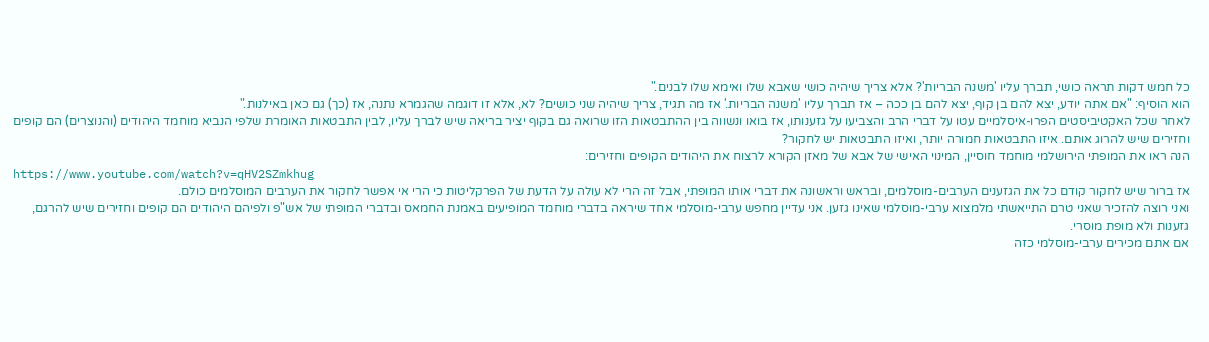כל חמש דקות תראה כושי, תברך עליו 'משנה הבריות'? אלא צריך שיהיה כושי שאבא שלו ואימא שלו לבנים."
הוא הוסיף: "אם אתה יודע, יצא להם בן קוף, יצא להם בן ככה – אז תברך עליו 'משנה הבריות.' אז מה תגיד, צריך שיהיה שני כושים? לא, אלא זו דוגמה שהגמרא נתנה, אז (כך) גם כאן באילנות."
לאחר שכל האקטיביסטים הפרו-איסלמיים עטו על דברי הרב והצביעו על גזענותו, אז בואו ונשווה בין ההתבטאות הזו שרואה גם בקוף יציר בריאה שיש לברך עליו, לבין התבטאות האומרת שלפי הנביא מוחמד היהודים (והנוצרים) הם קופים וחזירים שיש להרוג אותם. איזו התבטאות חמורה יותר, ואיזו התבטאות יש לחקור?
הנה ראו את המופתי הירושלמי מוחמד חוסיין, המינוי האישי של אבא של מאזן הקורא לרצוח את היהודים הקופים וחזירים:
https://www.youtube.com/watch?v=qHV2SZmkhug
אז ברור שיש לחקור קודם כל את הגזענים הערבים-מוסלמים, ובראש וראשונה את דברי אותו המופתי, אבל זה הרי לא עולה על הדעת של הפרקליטות כי הרי אי אפשר לחקור את הערבים המוסלמים כולם.
ואני רוצה להזכיר שאני טרם התייאשתי מלמצוא ערבי-מוסלמי שאינו גזען. אני עדיין מחפש ערבי-מוסלמי אחד שיראה בדברי מוחמד המופיעים באמנת החמאס ובדברי המופתי של אש"פ ולפיהם היהודים הם קופים וחזירים שיש להרגם, גזענות ולא מופת מוסרי.
אם אתם מכירים ערבי-מוסלמי כזה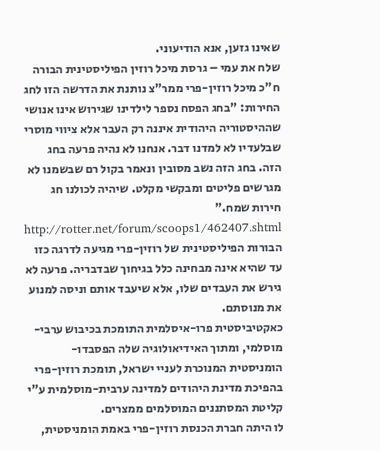שאינו גזען, אנא הודיעוני.
שלח את עמי – גרסת מיכל רוזין הפיליסטינית הבורה
ח"כ מיכל רוזין-פרי ממר"צ נותנת את הדרשה הזו לחג החירות: "בחג הפסח נספר לילדינו שגירוש אינו אנושי שההיסטוריה היהודית איננה רק העבר אלא ציווי מוסרי שבלעדיו לא למדנו דבר. אנחנו לא נהיה פרעה בחג הזה. בחג הזה נשב מסובין ונאמר בקול רם שבשמנו לא מגרשים פליטים ומבקשי מקלט. שיהיה לכולנו חג חירות שמח."
http://rotter.net/forum/scoops1/462407.shtml
הבורות הפיליסטינית של רוזין-פרי מגיעה לדרגה כזו עד שהיא אינה מבחינה כלל בגיחוך שבדבריה. פרעה לא גירש את העבדים שלו, אלא שיעבד אותם וניסה למנוע את מנוסתם.
כאקטיביסטית פרו-איסלמית התומכת בכיבוש ערבי-מוסלמי, ומתוך האידיאולוגיה שלה הפסבדו-הומניסטית המנוכרת לעניי ישראל, תומכת רוזין-פרי בהפיכת מדינת היהודים למדינה ערבית-מוסלמית ע"י קליטת המסתננים המוסלמים ממצרים.
לו היתה חברת הכנסת רוזין-פרי באמת הומניסטית,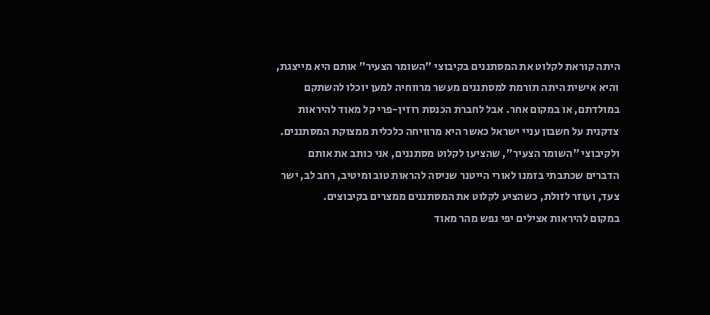היתה קוראת לקלוט את המסתננים בקיבוצי "השומר הצעיר" אותם היא מייצגת, והיא אישית היתה תורמת למסתננים מעשר מרווחיה למען יוכלו להשתקם במולדתם, או במקום אחר. אבל לחברת הכנסת רוזין-פרי קל מאוד להיראות צדקנית על חשבון עניי ישראל כאשר היא מרוויחה כלכלית ממצוקת המסתננים.
ולקיבוצי "השומר הצעיר", שהציעו לקלוט מסתננים, אני כותב את אותם הדברים שכתבתי בזמנו לאורי הייטנר שניסה להראות טוב ומיטיב, רחב לב, ישר צעד, ועוזר לזולת, כשהציע לקלוט את המסתננים ממצרים בקיבוצים.
במקום להיראות אצילים יפי נפש מהר מאוד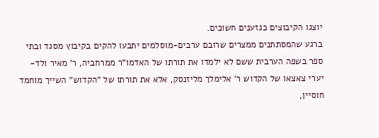יוצגו הקיבוצים כגזענים חשוכים.
ברגע שהמסתתנים ממצרים שרובם ערבים-מוסלמים יתבעו להקים בקיבוץ מסגד ובתי ספר בשפה הערבית ששם לא ילמדו את תורתו של האדמו"ר ממרחביה, ר' מאיר ולד-יערי צאצאו של הקדוש ר' אלימלך מליזנסק, אלא את תורתו של "הקדוש" השייך מוחמד חוסיין,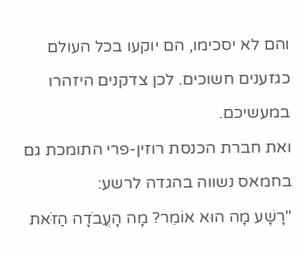והם לא יסכימו, הם יוקעו בכל העולם כגזענים חשוכים. לכן צדקנים היזהרו במעשיכם.
ואת חברת הכנסת רוזין-פרי התומכת גם בחמאס נשווה בהגדה לרשע:
"רָשָׁע מָה הוּא אוֹמֵר? מָה הָעֲבֹדָה הַזֹּאת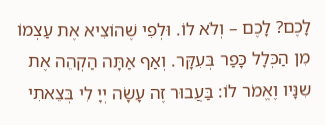לָכֶם? לָכֶם – וְלֹא לוֹ. וּלְפִי שֶׁהוֹצִיא אֶת עַצְמוֹ מִן הַכְּלָל כָּפַר בְּעִקָּר. וְאַף אַתָּה הַקְהֵה אֶת שִנָּיו וֶאֱמֹר לוֹ: בַּעֲבוּר זֶה עָשָׂה יְיָ לִי בְּצֵאתִי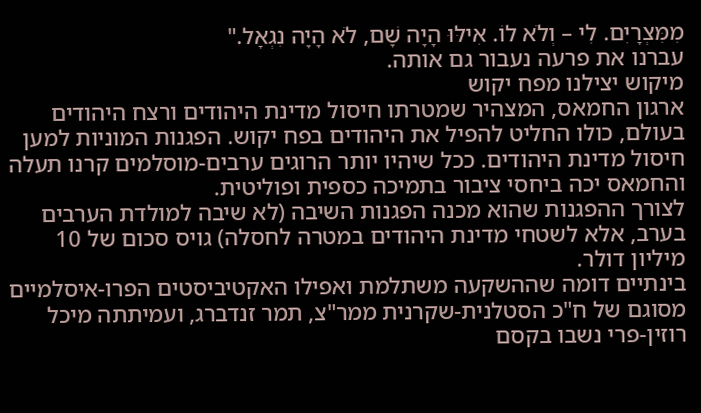מִמִּצְרָיִם. לִי – וְלֹא לוֹ. אִילּוּ הָיָה שָׁם, לֹא הָיָה נִגְאָל."
עברנו את פרעה נעבור גם אותה.
מיקוש יצילנו מפח יקוש
ארגון החמאס, המצהיר שמטרתו חיסול מדינת היהודים ורצח היהודים בעולם, כולו החליט להפיל את היהודים בפח יקוש. הפגנות המוניות למען חיסול מדינת היהודים. ככל שיהיו יותר הרוגים ערבים-מוסלמים קרנו תעלה והחמאס יכה ביחסי ציבור בתמיכה כספית ופוליטית.
לצורך ההפגנות שהוא מכנה הפגנות השיבה (לא שיבה למולדת הערבים בערב, אלא לשטחי מדינת היהודים במטרה לחסלה) גויס סכום של 10 מיליון דולר.
בינתיים דומה שההשקעה משתלמת ואפילו האקטיביסטים הפרו-איסלמיים מסוגם של ח"כ הסטלנית-שקרנית ממר"צ, תמר זנדברג, ועמיתתה מיכל רוזין-פרי נשבו בקסם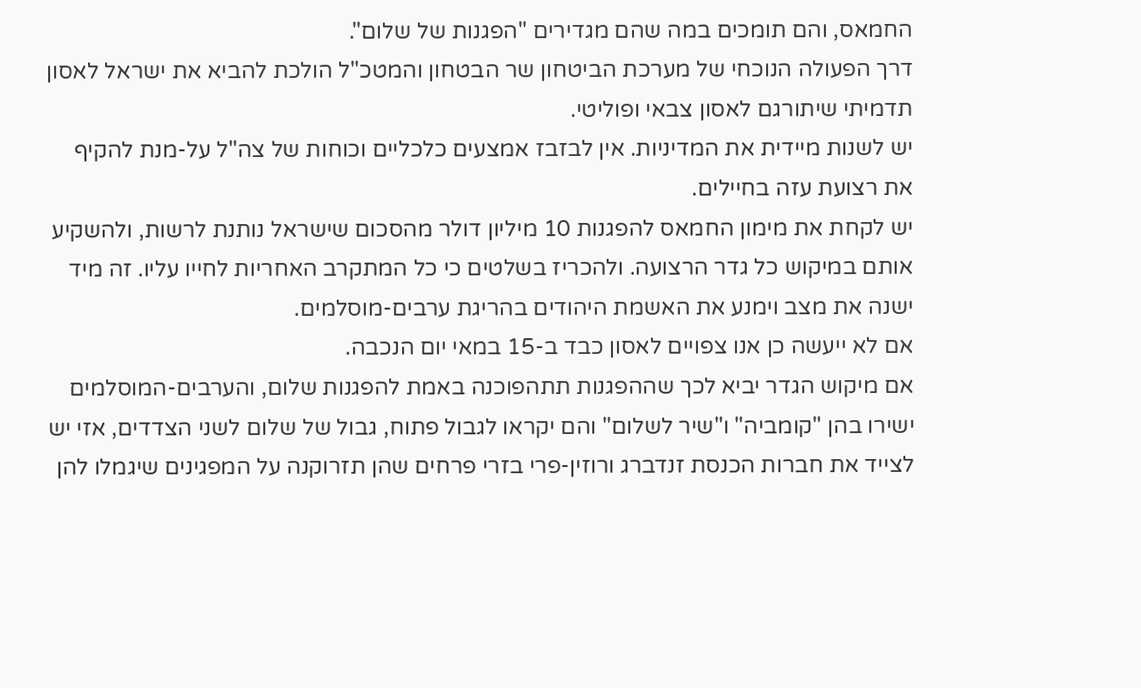החמאס, והם תומכים במה שהם מגדירים "הפגנות של שלום".
דרך הפעולה הנוכחי של מערכת הביטחון שר הבטחון והמטכ"ל הולכת להביא את ישראל לאסון תדמיתי שיתורגם לאסון צבאי ופוליטי.
יש לשנות מיידית את המדיניות. אין לבזבז אמצעים כלכליים וכוחות של צה"ל על-מנת להקיף את רצועת עזה בחיילים.
יש לקחת את מימון החמאס להפגנות 10 מיליון דולר מהסכום שישראל נותנת לרשות, ולהשקיע אותם במיקוש כל גדר הרצועה. ולהכריז בשלטים כי כל המתקרב האחריות לחייו עליו. זה מיד ישנה את מצב וימנע את האשמת היהודים בהריגת ערבים-מוסלמים.
אם לא ייעשה כן אנו צפויים לאסון כבד ב-15 במאי יום הנכבה.
אם מיקוש הגדר יביא לכך שההפגנות תתהפוכנה באמת להפגנות שלום, והערבים-המוסלמים ישירו בהן "קומביה" ו"שיר לשלום" והם יקראו לגבול פתוח, גבול של שלום לשני הצדדים, אזי יש לצייד את חברות הכנסת זנדברג ורוזין-פרי בזרי פרחים שהן תזרוקנה על המפגינים שיגמלו להן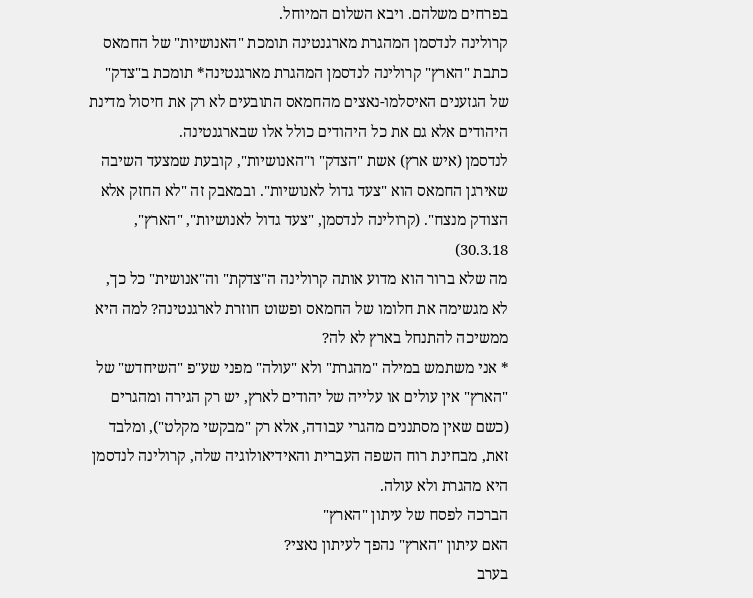בפרחים משלהם. ויבא השלום המיוחל.
קרולינה לנדסמן המהגרת מארגנטינה תומכת "האנושיות" של החמאס
כתבת "הארץ" קרולינה לנדסמן המהגרת מארגנטינה* תומכת ב"צדק" של הגזענים האיסלמו-נאצים מהחמאס התובעים לא רק את חיסול מדינת היהודים אלא גם את כל היהודים כולל אלו שבארגנטינה.
לנדסמן (איש ארץ) אשת "הצדק" ו"האנושיות", קובעת שמצעד השיבה שאירגן החמאס הוא "צעד גדול לאנושיות". ובמאבק זה "לא החזק אלא הצודק מנצח". (קרולינה לנדסמן, "צעד גדול לאנושיות", "הארץ", 30.3.18)
מה שלא ברור הוא מדוע אותה קרולינה ה"צדקת" וה"אנושית" כל כך, לא מגשימה את חלומו של החמאס ופשוט חוזרת לארגנטינה? למה היא ממשיכה להתנחל בארץ לא לה?
* אני משתמש במילה "מהגרת" ולא "עולה" מפני שע"פ "השיחדש" של "הארץ" אין עולים או עלייה של יהודים לארץ, יש רק הגירה ומהגרים (כשם שאין מסתננים מהגרי עבודה, אלא רק "מבקשי מקלט"), ומלבד זאת, מבחינת רוח השפה העברית והאידיאולוגיה שלה, קרולינה לנדסמן היא מהגרת ולא עולה.
הברכה לפסח של עיתון "הארץ"
האם עיתון "הארץ" נהפך לעיתון נאצי?
בערב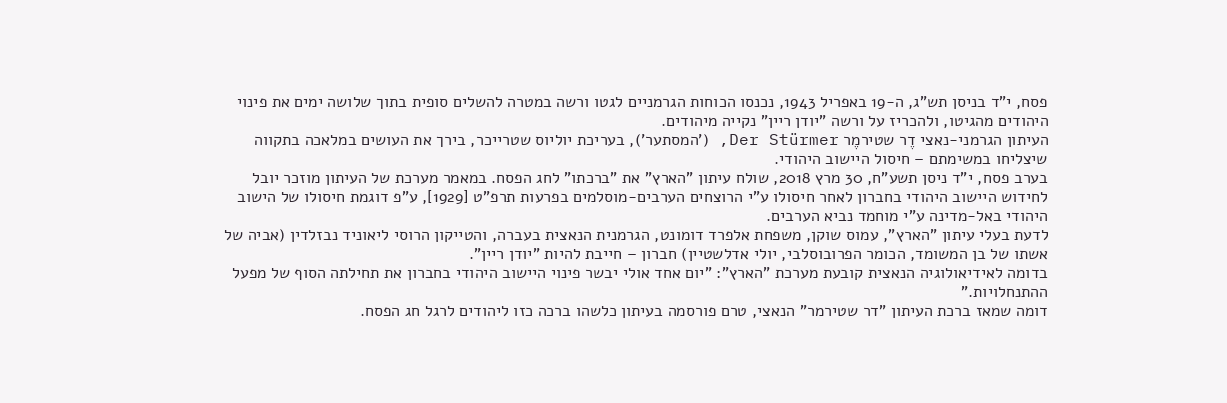פסח, י"ד בניסן תש"ג, ה-19 באפריל 1943, נכנסו הכוחות הגרמניים לגטו ורשה במטרה להשלים סופית בתוך שלושה ימים את פינוי היהודים מהגיטו, ולהכריז על ורשה "יודן ריין" נקייה מיהודים.
העיתון הגרמני-נאצי דֶר שטירמֶר Der Stürmer, ('המסתער'), בעריכת יוליוס שטרייכר, בירך את העושים במלאכה בתקווה שיצליחו במשימתם – חיסול היישוב היהודי.
בערב פסח, י"ד ניסן תשע"ח, 30 מרץ 2018, שולח עיתון "הארץ" את "ברכתו" לחג הפסח. במאמר מערכת של העיתון מוזכר יובל לחידוש היישוב היהודי בחברון לאחר חיסולו ע"י הרוצחים הערבים-מוסלמים בפרעות תרפ"ט [1929], ע"פ דוגמת חיסולו של הישוב היהודי באל-מדינה ע"י מוחמד נביא הערבים.
לדעת בעלי עיתון "הארץ", עמוס שוקן, משפחת אלפרד דומונט, הגרמנית הנאצית בעברה, והטייקון הרוסי ליאוניד נבזלדין (אביה של אשתו של בן המשומד, הכומר הפרובוסלבי, יולי אדלשטיין) חברון – חייבת להיות "יודן ריין".
בדומה לאידיאולוגיה הנאצית קובעת מערכת "הארץ": "יום אחד אולי יבשר פינוי היישוב היהודי בחברון את תחילתה הסוף של מפעל ההתנחלויות."
דומה שמאז ברכת העיתון "דר שטירמר" הנאצי, טרם פורסמה בעיתון כלשהו ברכה כזו ליהודים לרגל חג הפסח.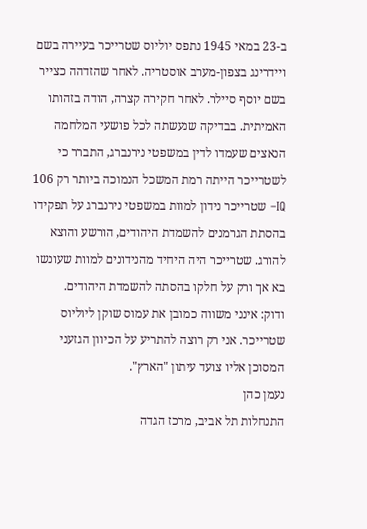ב-23 במאי 1945 נתפס יוליוס שטרייכר בעיירה בשם ויידרינג בצפון-מערב אוסטריה. לאחר שהזדהה כצייר בשם יוסף סיילר. לאחר חקירה קצרה, הודה בזהותו האמיתית. בבדיקה שנעשתה לכל פושעי המלחמה הנאצים שעמדו לדין במשפטי נירנברג, התברר כי לשטרייכר הייתה רמת המשכל הנמוכה ביותר רק 106 IQ– שטרייכר נידון למוות במשפטי נירנברג על תפקידו בהסתת הגרמנים להשמדת היהודים, הורשע והוצא להורג. שטרייכר היה היחיד מהנידונים למוות שעונשו בא אך ורק על חלקו בהסתה להשמדת היהודים.
ודוק: אינני משווה כמובן את עמוס שוקן ליוליוס שטרייכר. אני רק רוצה להתריע על הכיוון הגזעני המסוכן אליו צועד עיתון "הארץ".
נעמן כהן
התנחלות תל אביב, מרכז הגדה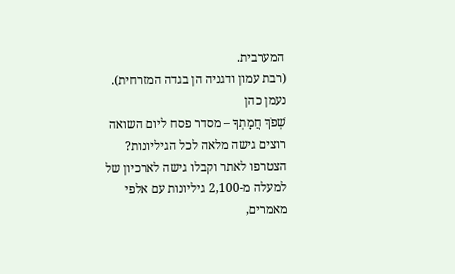המערבית.
(רבת עמון ודגניה הן בגדה המזרחית).
נעמן כהן
שְׁפֹךְ חֲמָתְךָ – מסדר פסח ליום השואה
רוצים גישה מלאה לכל הגיליונות?
הצטרפו לאתר וקבלו גישה לארכיון של למעלה מ-2,100 גיליונות עם אלפי מאמרים,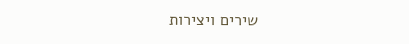שירים ויצירות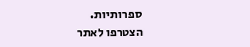ספרותיות.
הצטרפו לאתר